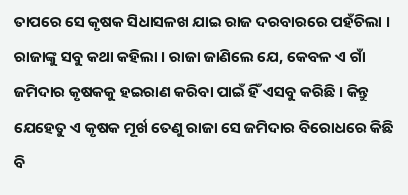ତାପରେ ସେ କୃଷକ ସିଧାସଳଖ ଯାଇ ରାଜ ଦରବାରରେ ପହଁଚିଲା । ରାଜାଙ୍କୁ ସବୁ କଥା କହିଲା । ରାଜା ଜାଣିଲେ ଯେ, କେବଳ ଏ ଗାଁ ଜମିଦାର କୃଷକକୁ ହଇରାଣ କରିବା ପାଇଁ ହିଁ ଏସବୁ କରିଛି । କିନ୍ତୁ ଯେହେତୁ ଏ କୃଷକ ମୂର୍ଖ ତେଣୁ ରାଜା ସେ ଜମିଦାର ବିରୋଧରେ କିଛି ବି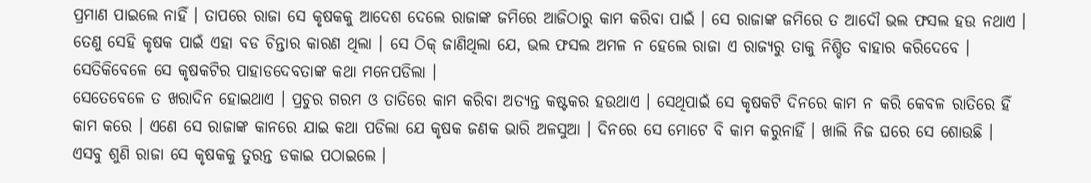ପ୍ରମାଣ ପାଇଲେ ନାହିଁ । ତାପରେ ରାଜା ସେ କୃଷକକୁ ଆଦେଶ ଦେଲେ ରାଜାଙ୍କ ଜମିରେ ଆଜିଠାରୁ କାମ କରିବା ପାଇଁ । ସେ ରାଜାଙ୍କ ଜମିରେ ତ ଆଦୌ ଭଲ ଫସଲ ହଉ ନଥାଏ । ତେଣୁ ସେହି କୃଷକ ପାଇଁ ଏହା ବଡ ଚିନ୍ତାର କାରଣ ଥିଲା । ସେ ଠିକ୍ ଜାଣିଥିଲା ଯେ, ଭଲ ଫସଲ ଅମଳ ନ ହେଲେ ରାଜା ଏ ରାଜ୍ୟରୁ ତାକୁ ନିଶ୍ଚିତ ବାହାର କରିଦେବେ । ସେତିକିବେଳେ ସେ କୃଷକଟିର ପାହାଡଦେବତାଙ୍କ କଥା ମନେପଡିଲା ।
ସେତେବେଳେ ତ ଖରାଦିନ ହୋଇଥାଏ । ପ୍ରଚୁର ଗରମ ଓ ତାତିରେ କାମ କରିବା ଅତ୍ୟନ୍ତ କଷ୍ଟକର ହଉଥାଏ । ସେଥିପାଇଁ ସେ କୃଷକଟି ଦିନରେ କାମ ନ କରି କେବଳ ରାତିରେ ହିଁ କାମ କରେ । ଏଣେ ସେ ରାଜାଙ୍କ କାନରେ ଯାଇ କଥା ପଡିଲା ଯେ କୃଷକ ଜଣକ ଭାରି ଅଳସୁଆ । ଦିନରେ ସେ ମୋଟେ ବି କାମ କରୁନାହିଁ । ଖାଲି ନିଜ ଘରେ ସେ ଶୋଉଛି । ଏସବୁ ଶୁଣି ରାଜା ସେ କୃଷକକୁ ତୁରନ୍ତ ଡକାଇ ପଠାଇଲେ ।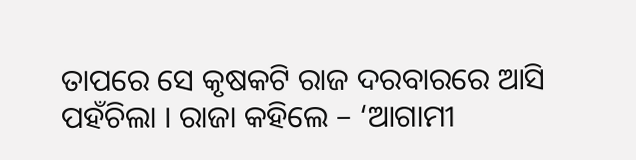ତାପରେ ସେ କୃଷକଟି ରାଜ ଦରବାରରେ ଆସି ପହଁଚିଲା । ରାଜା କହିଲେ – ‘ଆଗାମୀ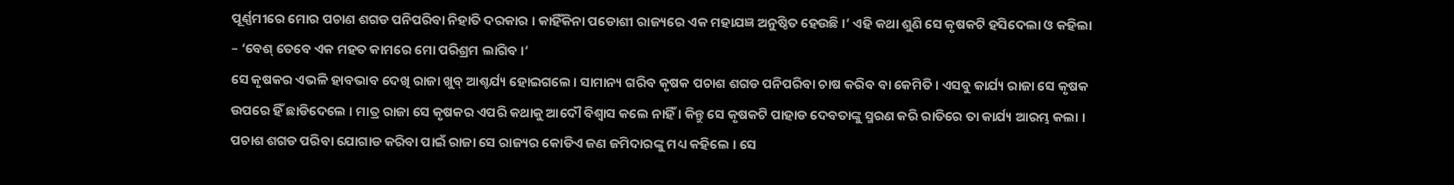ପୂର୍ଣ୍ଣମୀରେ ମୋର ପଚାଣ ଶଗଡ ପନିପରିବା ନିହାତି ଦରକାର । କାହିଁକିନା ପଡୋଶୀ ରାଜ୍ୟରେ ଏକ ମହାଯଜ୍ଞ ଅନୁଷ୍ଠିତ ହେଉଛି ।’ ଏହି କଥା ଶୁଣି ସେ କୃଷକଟି ହସିଦେଲା ଓ କହିଲା – ‘ବେଶ୍ ତେବେ ଏକ ମହତ କାମରେ ମୋ ପରିଶ୍ରମ ଲାଗିବ ।’
ସେ କୃଷକର ଏଭଳି ହାବଭାବ ଦେଖି ରାଜା ଖୁବ୍ ଆଶ୍ଚର୍ଯ୍ୟ ହୋଇଗଲେ । ସାମାନ୍ୟ ଗରିବ କୃଷକ ପଚାଶ ଶଗଡ ପନିପରିବା ଚାଷ କରିବ ବା କେମିତି । ଏସବୁ କାର୍ଯ୍ୟ ରାଜା ସେ କୃଷକ ଉପରେ ହିଁ ଛାଡିଦେଲେ । ମାତ୍ର ରାଜା ସେ କୃଷକର ଏପରି କଥାକୁ ଆଦୌ ବିଶ୍ୱାସ କଲେ ନାହିଁ । କିନ୍ତୁ ସେ କୃଷକଟି ପାହାଡ ଦେବତାଙ୍କୁ ସ୍ମରଣ କରି ରାତିରେ ତା କାର୍ଯ୍ୟ ଆରମ୍ଭ କଲା । ପଚାଶ ଶଗଡ ପରିବା ଯୋଗାଡ କରିବା ପାଇଁ ରାଜା ସେ ରାଜ୍ୟର କୋଡିଏ ଜଣ ଜମିଦାରଙ୍କୁ ମଧ୍ୟ କହିଲେ । ସେ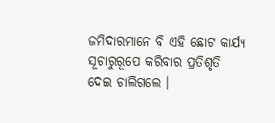ଜମିଦାରମାନେ ବି ଏହି ଛୋଟ କାର୍ଯ୍ୟ ସୂଚାରୁରୂପେ କରିବାର ପ୍ରତିଶୃତି ଦେଇ ଚାଲିଗଲେ ।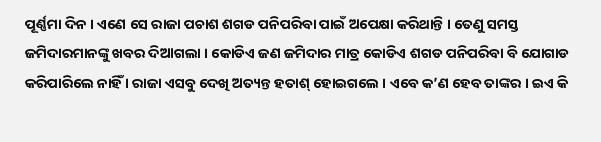ପୂର୍ଣ୍ଣମା ଦିନ । ଏଣେ ସେ ରାଜା ପଚାଶ ଶଗଡ ପନିପରିବା ପାଇଁ ଅପେକ୍ଷା କରିଥାନ୍ତି । ତେଣୁ ସମସ୍ତ ଜମିଦାରମାନଙ୍କୁ ଖବର ଦିଆଗଲା । କୋଡିଏ ଜଣ ଜମିଦାର ମାତ୍ର କୋଡିଏ ଶଗଡ ପନିପରିବା ବି ଯୋଗାଡ କରିପାରିଲେ ନାହିଁ । ରାଜା ଏସବୁ ଦେଖି ଅତ୍ୟନ୍ତ ହତାଶ୍ ହୋଇଗଲେ । ଏବେ କ’ଣ ହେବ ତାଙ୍କର । ଇଏ କି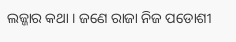ଲଜ୍ଜାର କଥା । ଜଣେ ରାଜା ନିଜ ପଡୋଶୀ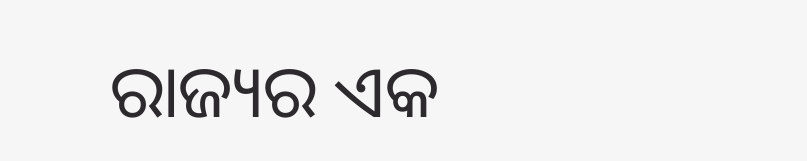ରାଜ୍ୟର ଏକ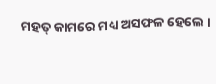ମହତ୍ କାମରେ ମଧ୍ୟ ଅସଫଳ ହେଲେ ।